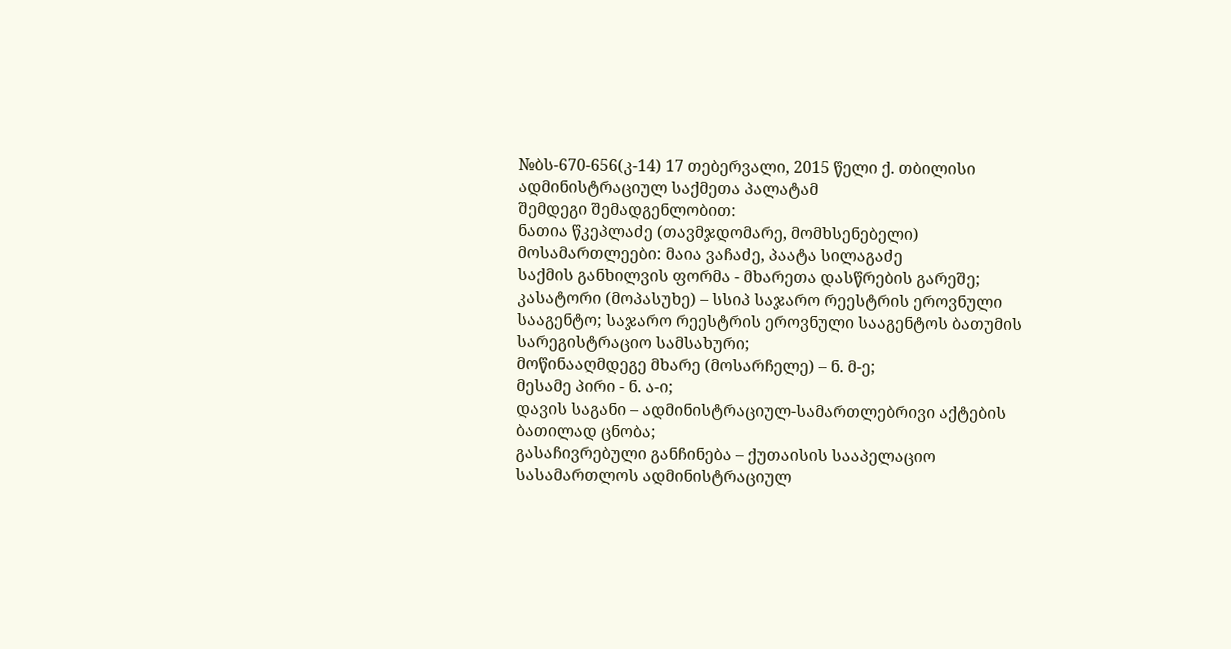№ბს-670-656(კ-14) 17 თებერვალი, 2015 წელი ქ. თბილისი
ადმინისტრაციულ საქმეთა პალატამ
შემდეგი შემადგენლობით:
ნათია წკეპლაძე (თავმჯდომარე, მომხსენებელი)
მოსამართლეები: მაია ვაჩაძე, პაატა სილაგაძე
საქმის განხილვის ფორმა - მხარეთა დასწრების გარეშე;
კასატორი (მოპასუხე) – სსიპ საჯარო რეესტრის ეროვნული სააგენტო; საჯარო რეესტრის ეროვნული სააგენტოს ბათუმის სარეგისტრაციო სამსახური;
მოწინააღმდეგე მხარე (მოსარჩელე) – ნ. მ-ე;
მესამე პირი - ნ. ა-ი;
დავის საგანი – ადმინისტრაციულ-სამართლებრივი აქტების ბათილად ცნობა;
გასაჩივრებული განჩინება – ქუთაისის სააპელაციო სასამართლოს ადმინისტრაციულ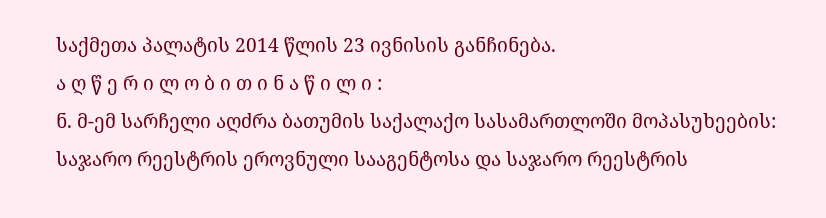საქმეთა პალატის 2014 წლის 23 ივნისის განჩინება.
ა ღ წ ე რ ი ლ ო ბ ი თ ი ნ ა წ ი ლ ი :
ნ. მ-ემ სარჩელი აღძრა ბათუმის საქალაქო სასამართლოში მოპასუხეების: საჯარო რეესტრის ეროვნული სააგენტოსა და საჯარო რეესტრის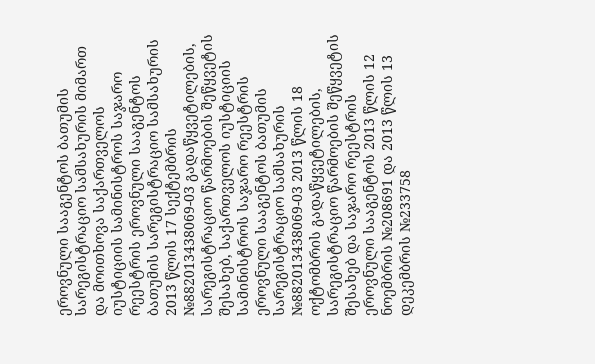ეროვნული სააგენტოს ბათუმის სარეგისტრაციო სამსახურის მიმართ და მოითხოვა საქართველოს იუსტიციის სამინისტროს საჯარო რეესტრის ეროვნული სააგენტოს ბათუმის სარეგისტრაციო სამსახურის 2013 წლის 17 სექტემბრის №882013438069-03 გადაწყვეტილების, სარეგისტრაციო წარმოების შეწყვეტის შესახებ, საქართველოს იუსტიციის სამინისტროს საჯარო რეესტრის ეროვნული სააგენტოს ბათუმის სარეგისტრაციო სამსახურის №882013438069-03 2013 წლის 18 ოქტომბრის გადაწყვეტილების, სარეგისტრაციო წარმოების შეწყვეტის შესახებ და საჯარო რეესტრის ეროვნული სააგენტოს 2013 წლის 12 ნოემბრის №208691 და 2013 წლის 13 დეკემბრის №233758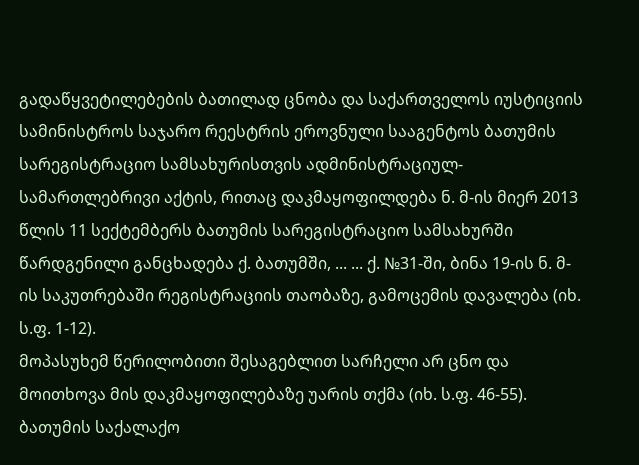გადაწყვეტილებების ბათილად ცნობა და საქართველოს იუსტიციის სამინისტროს საჯარო რეესტრის ეროვნული სააგენტოს ბათუმის სარეგისტრაციო სამსახურისთვის ადმინისტრაციულ-სამართლებრივი აქტის, რითაც დაკმაყოფილდება ნ. მ-ის მიერ 2013 წლის 11 სექტემბერს ბათუმის სარეგისტრაციო სამსახურში წარდგენილი განცხადება ქ. ბათუმში, ... ... ქ. №31-ში, ბინა 19-ის ნ. მ-ის საკუთრებაში რეგისტრაციის თაობაზე, გამოცემის დავალება (იხ. ს.ფ. 1-12).
მოპასუხემ წერილობითი შესაგებლით სარჩელი არ ცნო და მოითხოვა მის დაკმაყოფილებაზე უარის თქმა (იხ. ს.ფ. 46-55).
ბათუმის საქალაქო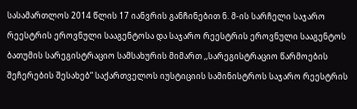სასამართლოს 2014 წლის 17 იანვრის განჩინებით ნ. მ-ის სარჩელი საჯარო რეესტრის ეროვნული სააგენტოსა და საჯარო რეესტრის ეროვნული სააგენტოს ბათუმის სარეგისტრაციო სამსახურის მიმართ ,,სარეგისტრაციო წარმოების შეჩერების შესახებ“ საქართველოს იუსტიციის სამინისტროს საჯარო რეესტრის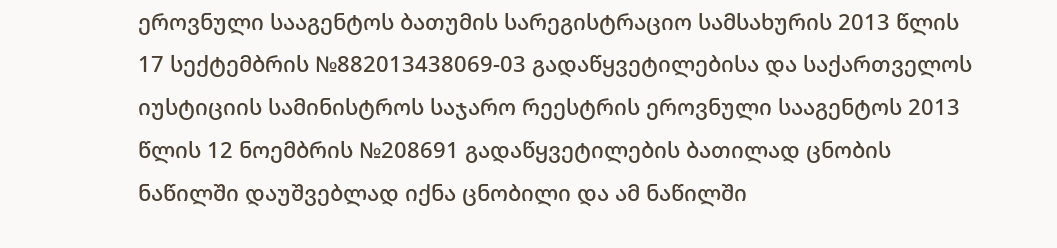ეროვნული სააგენტოს ბათუმის სარეგისტრაციო სამსახურის 2013 წლის 17 სექტემბრის №882013438069-03 გადაწყვეტილებისა და საქართველოს იუსტიციის სამინისტროს საჯარო რეესტრის ეროვნული სააგენტოს 2013 წლის 12 ნოემბრის №208691 გადაწყვეტილების ბათილად ცნობის ნაწილში დაუშვებლად იქნა ცნობილი და ამ ნაწილში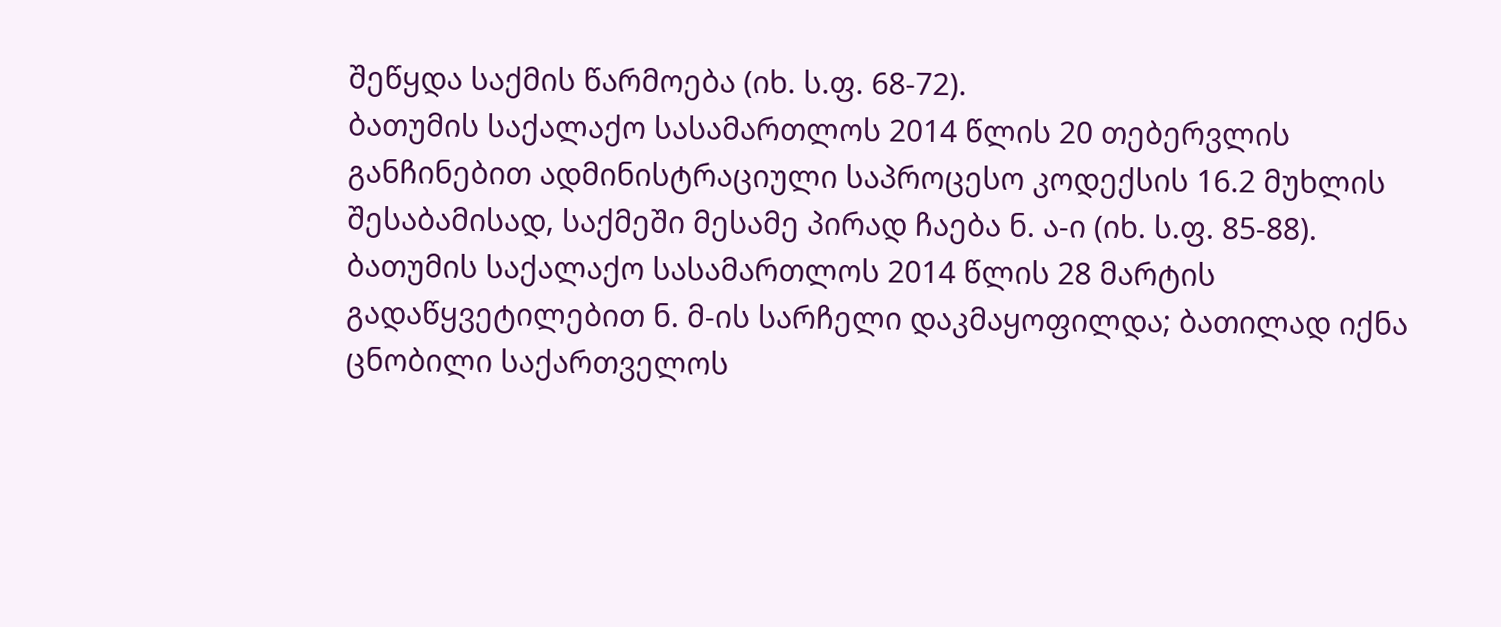შეწყდა საქმის წარმოება (იხ. ს.ფ. 68-72).
ბათუმის საქალაქო სასამართლოს 2014 წლის 20 თებერვლის განჩინებით ადმინისტრაციული საპროცესო კოდექსის 16.2 მუხლის შესაბამისად, საქმეში მესამე პირად ჩაება ნ. ა-ი (იხ. ს.ფ. 85-88).
ბათუმის საქალაქო სასამართლოს 2014 წლის 28 მარტის გადაწყვეტილებით ნ. მ-ის სარჩელი დაკმაყოფილდა; ბათილად იქნა ცნობილი საქართველოს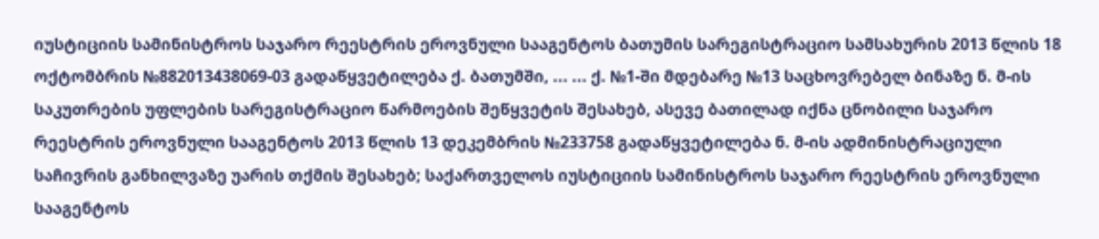იუსტიციის სამინისტროს საჯარო რეესტრის ეროვნული სააგენტოს ბათუმის სარეგისტრაციო სამსახურის 2013 წლის 18 ოქტომბრის №882013438069-03 გადაწყვეტილება ქ. ბათუმში, ... ... ქ. №1-ში მდებარე №13 საცხოვრებელ ბინაზე ნ. მ-ის საკუთრების უფლების სარეგისტრაციო წარმოების შეწყვეტის შესახებ, ასევე ბათილად იქნა ცნობილი საჯარო რეესტრის ეროვნული სააგენტოს 2013 წლის 13 დეკემბრის №233758 გადაწყვეტილება ნ. მ-ის ადმინისტრაციული საჩივრის განხილვაზე უარის თქმის შესახებ; საქართველოს იუსტიციის სამინისტროს საჯარო რეესტრის ეროვნული სააგენტოს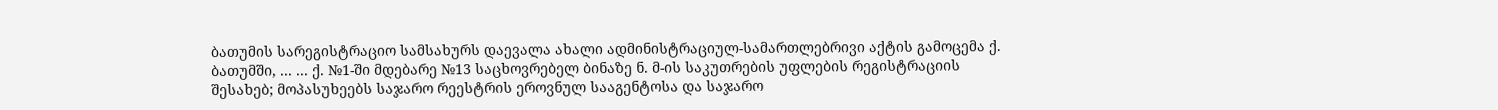ბათუმის სარეგისტრაციო სამსახურს დაევალა ახალი ადმინისტრაციულ-სამართლებრივი აქტის გამოცემა ქ. ბათუმში, ... ... ქ. №1-ში მდებარე №13 საცხოვრებელ ბინაზე ნ. მ-ის საკუთრების უფლების რეგისტრაციის შესახებ; მოპასუხეებს საჯარო რეესტრის ეროვნულ სააგენტოსა და საჯარო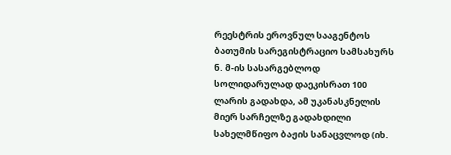რეესტრის ეროვნულ სააგენტოს ბათუმის სარეგისტრაციო სამსახურს ნ. მ-ის სასარგებლოდ სოლიდარულად დაეკისრათ 100 ლარის გადახდა, ამ უკანასკნელის მიერ სარჩელზე გადახდილი სახელმწიფო ბაჟის სანაცვლოდ (იხ.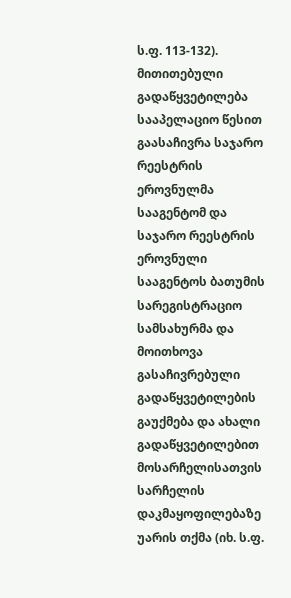ს.ფ. 113-132).
მითითებული გადაწყვეტილება სააპელაციო წესით გაასაჩივრა საჯარო რეესტრის ეროვნულმა სააგენტომ და საჯარო რეესტრის ეროვნული სააგენტოს ბათუმის სარეგისტრაციო სამსახურმა და მოითხოვა გასაჩივრებული გადაწყვეტილების გაუქმება და ახალი გადაწყვეტილებით მოსარჩელისათვის სარჩელის დაკმაყოფილებაზე უარის თქმა (იხ. ს.ფ.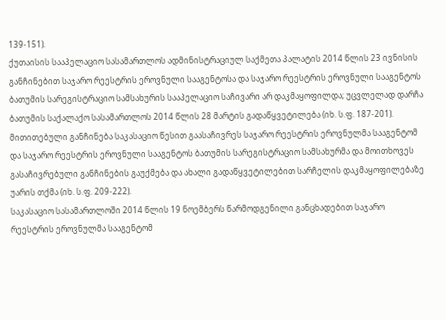139-151).
ქუთაისის სააპელაციო სასამართლოს ადმინისტრაციულ საქმეთა პალატის 2014 წლის 23 ივნისის განჩინებით საჯარო რეესტრის ეროვნული სააგენტოსა და საჯარო რეესტრის ეროვნული სააგენტოს ბათუმის სარეგისტრაციო სამსახურის სააპელაციო საჩივარი არ დაკმაყოფილდა; უცვლელად დარჩა ბათუმის საქალაქო სასამართლოს 2014 წლის 28 მარტის გადაწყვეტილება (იხ. ს.ფ. 187-201).
მითითებული განჩინება საკასაციო წესით გაასაჩივრეს საჯარო რეესტრის ეროვნულმა სააგენტომ და საჯარო რეესტრის ეროვნული სააგენტოს ბათუმის სარეგისტრაციო სამსახურმა და მოითხოვეს გასაჩივრებული განჩინების გაუქმება და ახალი გადაწყვეტილებით სარჩელის დაკმაყოფილებაზე უარის თქმა (იხ. ს.ფ. 209-222).
საკასაციო სასამართლოში 2014 წლის 19 ნოემბერს წარმოდგენილი განცხადებით საჯარო რეესტრის ეროვნულმა სააგენტომ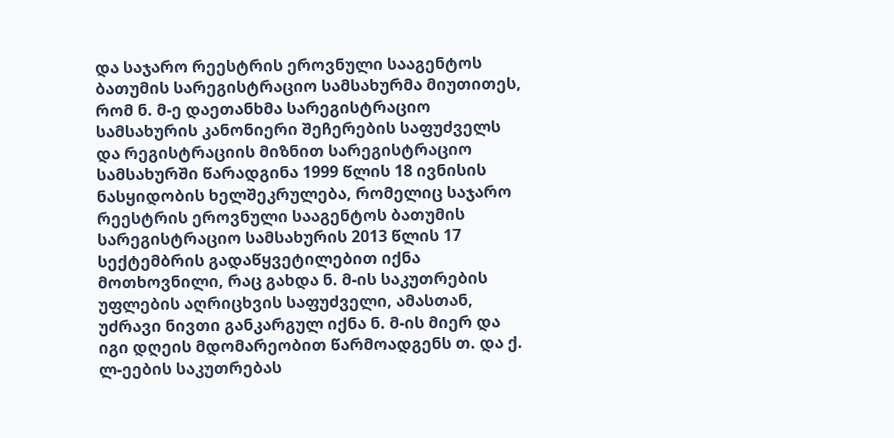და საჯარო რეესტრის ეროვნული სააგენტოს ბათუმის სარეგისტრაციო სამსახურმა მიუთითეს, რომ ნ. მ-ე დაეთანხმა სარეგისტრაციო სამსახურის კანონიერი შეჩერების საფუძველს და რეგისტრაციის მიზნით სარეგისტრაციო სამსახურში წარადგინა 1999 წლის 18 ივნისის ნასყიდობის ხელშეკრულება, რომელიც საჯარო რეესტრის ეროვნული სააგენტოს ბათუმის სარეგისტრაციო სამსახურის 2013 წლის 17 სექტემბრის გადაწყვეტილებით იქნა მოთხოვნილი, რაც გახდა ნ. მ-ის საკუთრების უფლების აღრიცხვის საფუძველი, ამასთან, უძრავი ნივთი განკარგულ იქნა ნ. მ-ის მიერ და იგი დღეის მდომარეობით წარმოადგენს თ. და ქ. ლ-ეების საკუთრებას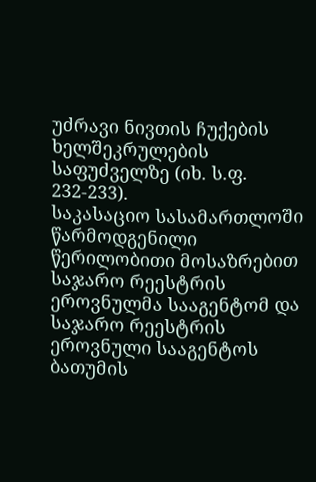უძრავი ნივთის ჩუქების ხელშეკრულების საფუძველზე (იხ. ს.ფ. 232-233).
საკასაციო სასამართლოში წარმოდგენილი წერილობითი მოსაზრებით საჯარო რეესტრის ეროვნულმა სააგენტომ და საჯარო რეესტრის ეროვნული სააგენტოს ბათუმის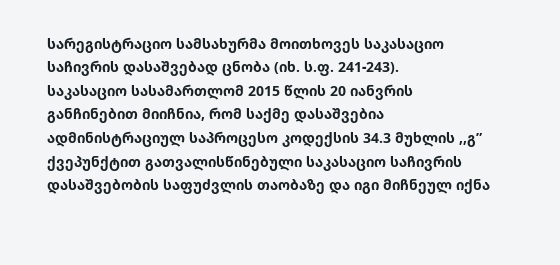სარეგისტრაციო სამსახურმა მოითხოვეს საკასაციო საჩივრის დასაშვებად ცნობა (იხ. ს.ფ. 241-243).
საკასაციო სასამართლომ 2015 წლის 20 იანვრის განჩინებით მიიჩნია, რომ საქმე დასაშვებია ადმინისტრაციულ საპროცესო კოდექსის 34.3 მუხლის ,,გ” ქვეპუნქტით გათვალისწინებული საკასაციო საჩივრის დასაშვებობის საფუძვლის თაობაზე და იგი მიჩნეულ იქნა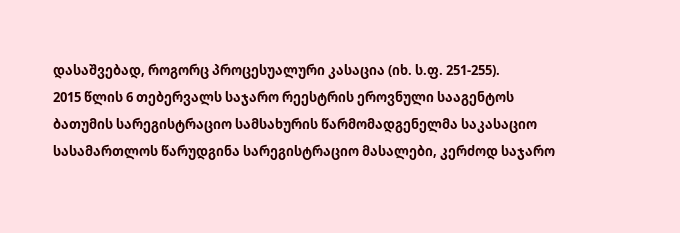დასაშვებად, როგორც პროცესუალური კასაცია (იხ. ს.ფ. 251-255).
2015 წლის 6 თებერვალს საჯარო რეესტრის ეროვნული სააგენტოს ბათუმის სარეგისტრაციო სამსახურის წარმომადგენელმა საკასაციო სასამართლოს წარუდგინა სარეგისტრაციო მასალები, კერძოდ საჯარო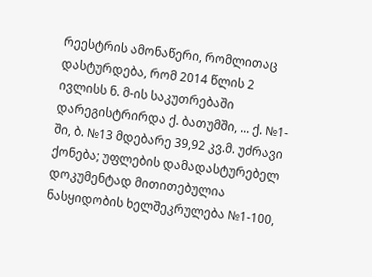რეესტრის ამონაწერი, რომლითაც დასტურდება, რომ 2014 წლის 2 ივლისს ნ. მ-ის საკუთრებაში დარეგისტრირდა ქ. ბათუმში, ... ქ. №1-ში, ბ. №13 მდებარე 39,92 კვ.მ. უძრავი ქონება; უფლების დამადასტურებელ დოკუმენტად მითითებულია ნასყიდობის ხელშეკრულება №1-100,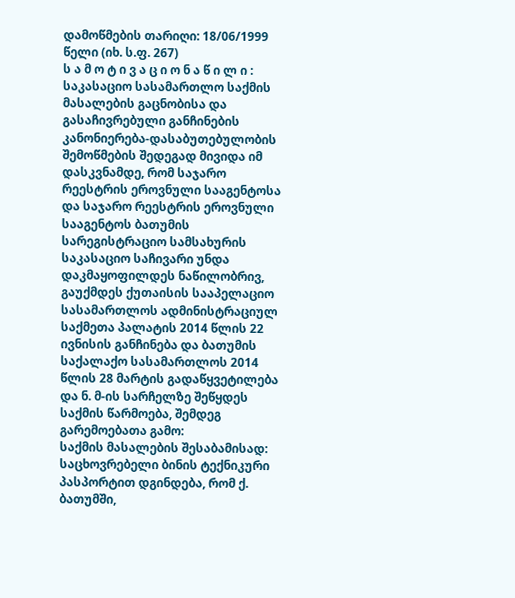დამოწმების თარიღი: 18/06/1999 წელი (იხ. ს.ფ. 267)
ს ა მ ო ტ ი ვ ა ც ი ო ნ ა წ ი ლ ი :
საკასაციო სასამართლო საქმის მასალების გაცნობისა და გასაჩივრებული განჩინების კანონიერება-დასაბუთებულობის შემოწმების შედეგად მივიდა იმ დასკვნამდე, რომ საჯარო რეესტრის ეროვნული სააგენტოსა და საჯარო რეესტრის ეროვნული სააგენტოს ბათუმის სარეგისტრაციო სამსახურის საკასაციო საჩივარი უნდა დაკმაყოფილდეს ნაწილობრივ, გაუქმდეს ქუთაისის სააპელაციო სასამართლოს ადმინისტრაციულ საქმეთა პალატის 2014 წლის 22 ივნისის განჩინება და ბათუმის საქალაქო სასამართლოს 2014 წლის 28 მარტის გადაწყვეტილება და ნ. მ-ის სარჩელზე შეწყდეს საქმის წარმოება, შემდეგ გარემოებათა გამო:
საქმის მასალების შესაბამისად: საცხოვრებელი ბინის ტექნიკური პასპორტით დგინდება, რომ ქ. ბათუმში,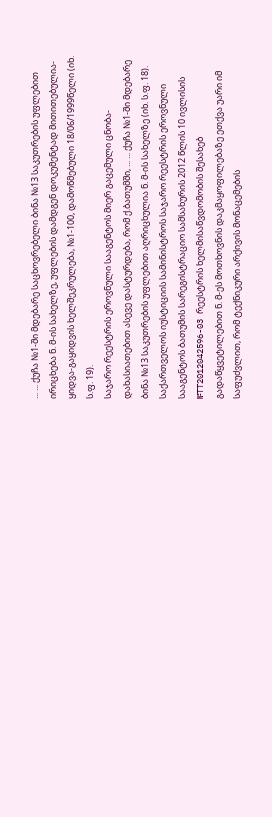... ... ქუჩა №1-ში მდებარე საცხოვრებელი ბინა №13 საკუთრების უფლებით ირიცხება ნ. მ-ის სახელზე, უფლების დამდგენ დოკუმენტად მითითებულია-ყიდვა-გაყიდვის ხელშეკრულება, №1-100, დამოწმებული 18/06/1999წელი (იხ. ს.ფ. 19).
საჯარო რეესტრის ეროვნული სააგენტოს მიერ გაცემული ცნობა-დახასიათებით ასევე დასტურდება, რომ ქ.ბათუმში, ... ... ქუჩა №1-ში მდებარე ბინა №13 საკუთრების უფლებით აღრიცხულია ნ. მ-ის სახელზე (იხ. ს.ფ. 18).
საქართველოს იუსტიციის სამინისტროს საჯარო რეესტრის ეროვნული სააგენტოს ბათუმის სარეგისტრაციო სამსახურის 2012 წლის 10 ივლისის №TT2012042596-03 რეესტრის ხელმისაწვდომობის შესახებ გადაწყვეტილებით ნ. მ-ეს მოთხოვნის დაკმაყოფილებაზე ეთქვა უარი იმ საფუძვლით, რომ ტექნიკური არქივის მონაცემების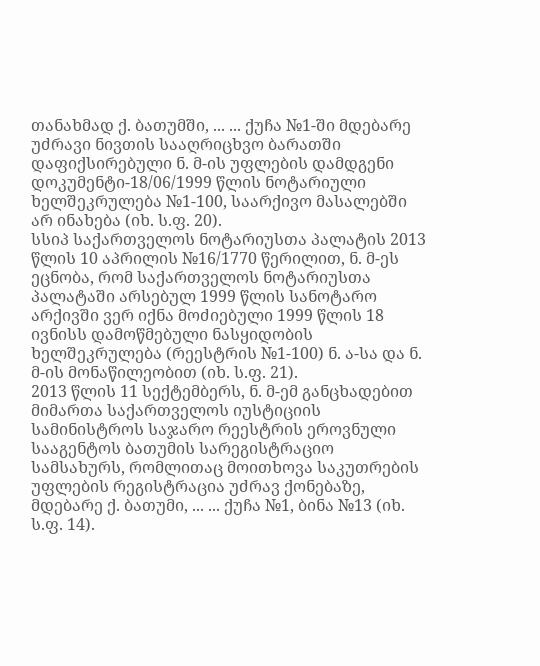თანახმად ქ. ბათუმში, ... ... ქუჩა №1-ში მდებარე უძრავი ნივთის სააღრიცხვო ბარათში დაფიქსირებული ნ. მ-ის უფლების დამდგენი დოკუმენტი-18/06/1999 წლის ნოტარიული ხელშეკრულება №1-100, საარქივო მასალებში არ ინახება (იხ. ს.ფ. 20).
სსიპ საქართველოს ნოტარიუსთა პალატის 2013 წლის 10 აპრილის №16/1770 წერილით, ნ. მ-ეს ეცნობა, რომ საქართველოს ნოტარიუსთა პალატაში არსებულ 1999 წლის სანოტარო არქივში ვერ იქნა მოძიებული 1999 წლის 18 ივნისს დამოწმებული ნასყიდობის ხელშეკრულება (რეესტრის №1-100) ნ. ა-სა და ნ. მ-ის მონაწილეობით (იხ. ს.ფ. 21).
2013 წლის 11 სექტემბერს, ნ. მ-ემ განცხადებით მიმართა საქართველოს იუსტიციის სამინისტროს საჯარო რეესტრის ეროვნული სააგენტოს ბათუმის სარეგისტრაციო სამსახურს, რომლითაც მოითხოვა საკუთრების უფლების რეგისტრაცია უძრავ ქონებაზე, მდებარე ქ. ბათუმი, ... ... ქუჩა №1, ბინა №13 (იხ. ს.ფ. 14).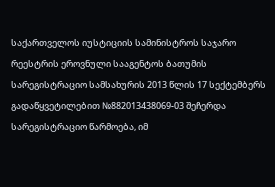საქართველოს იუსტიციის სამინისტროს საჯარო რეესტრის ეროვნული სააგენტოს ბათუმის სარეგისტრაციო სამსახურის 2013 წლის 17 სექტემბერს გადაწყვეტილებით №882013438069-03 შეჩერდა სარეგისტრაციო წარმოება, იმ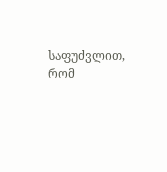საფუძვლით, რომ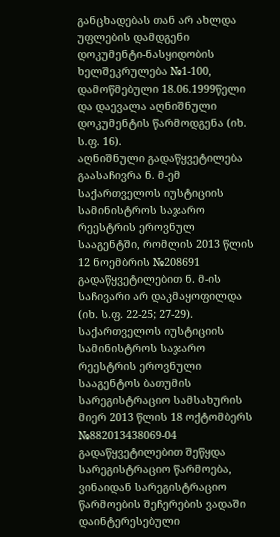განცხადებას თან არ ახლდა უფლების დამდგენი დოკუმენტი-ნასყიდობის ხელშეკრულება №1-100, დამოწმებული 18.06.1999წელი და დაევალა აღნიშნული დოკუმენტის წარმოდგენა (იხ. ს.ფ. 16).
აღნიშნული გადაწყვეტილება გაასაჩივრა ნ. მ-ემ საქართველოს იუსტიციის სამინისტროს საჯარო რეესტრის ეროვნულ სააგენტში, რომლის 2013 წლის 12 ნოემბრის №208691 გადაწყვეტილებით ნ. მ-ის საჩივარი არ დაკმაყოფილდა (იხ. ს.ფ. 22-25; 27-29).
საქართველოს იუსტიციის სამინისტროს საჯარო რეესტრის ეროვნული სააგენტოს ბათუმის სარეგისტრაციო სამსახურის მიერ 2013 წლის 18 ოქტომბერს №882013438069-04 გადაწყვეტილებით შეწყდა სარეგისტრაციო წარმოება, ვინაიდან სარეგისტრაციო წარმოების შეჩერების ვადაში დაინტერესებული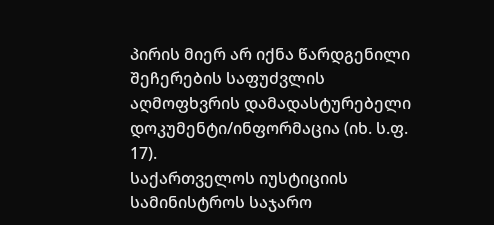პირის მიერ არ იქნა წარდგენილი შეჩერების საფუძვლის აღმოფხვრის დამადასტურებელი დოკუმენტი/ინფორმაცია (იხ. ს.ფ. 17).
საქართველოს იუსტიციის სამინისტროს საჯარო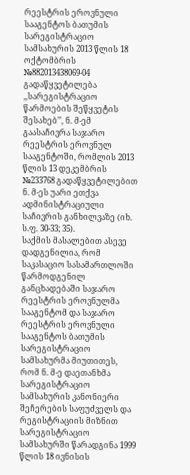რეესტრის ეროვნული სააგენტოს ბათუმის სარეგისტრაციო სამსახურის 2013 წლის 18 ოქტომბრის №882013438069-04 გადაწყვეტილება ,,სარეგისტრაციო წარმოების შეწყვეტის შესახებ’’, ნ. მ-ემ გაასაჩივრა საჯარო რეესტრის ეროვნულ სააგენტოში, რომლის 2013 წლის 13 დეკემბრის №233768 გადაწყვეტილებით ნ. მ-ეს უარი ეთქვა ადმინისტრაციული საჩივრის განხილვაზე (იხ. ს.ფ. 30-33; 35).
საქმის მასალებით ასევე დადგენილია, რომ საკასაციო სასამართლოში წარმოდგენილ განცხადებაში საჯარო რეესტრის ეროვნულმა სააგენტომ და საჯარო რეესტრის ეროვნული სააგენტოს ბათუმის სარეგისტრაციო სამსახურმა მიუთითეს, რომ ნ. მ-ე დაეთანხმა სარეგისტრაციო სამსახურის კანონიერი შეჩერების საფუძველს და რეგისტრაციის მიზნით სარეგისტრაციო სამსახურში წარადგინა 1999 წლის 18 ივნისის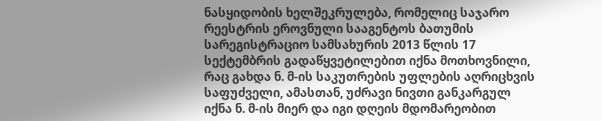ნასყიდობის ხელშეკრულება, რომელიც საჯარო რეესტრის ეროვნული სააგენტოს ბათუმის სარეგისტრაციო სამსახურის 2013 წლის 17 სექტემბრის გადაწყვეტილებით იქნა მოთხოვნილი, რაც გახდა ნ. მ-ის საკუთრების უფლების აღრიცხვის საფუძველი, ამასთან, უძრავი ნივთი განკარგულ იქნა ნ. მ-ის მიერ და იგი დღეის მდომარეობით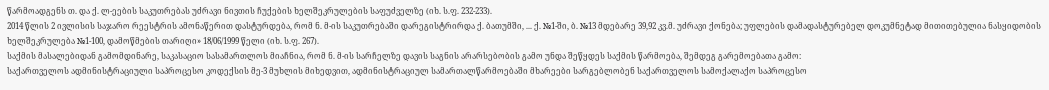წარმოადგენს თ. და ქ. ლ-ეების საკუთრებას უძრავი ნივთის ჩუქების ხელშეკრულების საფუძველზე (იხ. ს.ფ. 232-233).
2014 წლის 2 ივლისის საჯარო რეესტრის ამონაწერით დასტურდება, რომ ნ. მ-ის საკუთრებაში დარეგისტრირდა ქ. ბათუმში, ... ქ. №1-ში, ბ. №13 მდებარე 39,92 კვ.მ. უძრავი ქონება; უფლების დამადასტურებელ დოკუმნეტად მითითებულია ნასყიდობის ხელშეკრულება №1-100, დამოწმების თარიღი» 18/06/1999 წელი (იხ. ს.ფ. 267).
საქმის მასალებიდან გამომდინარე, საკასაციო სასამართლოს მიაჩნია, რომ ნ. მ-ის სარჩელზე დავის საგნის არარსებობის გამო უნდა შეწყდეს საქმის წარმოება, შემდეგ გარემოებათა გამო:
საქართველოს ადმინისტრაციული საპროცესო კოდექსის მე-3 მუხლის მიხედვით, ადმინისტრაციულ სამართალწარმოებაში მხარეები სარგებლობენ საქართველოს სამოქალაქო საპროცესო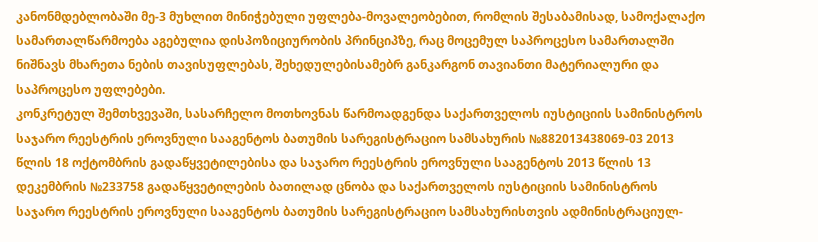კანონმდებლობაში მე-3 მუხლით მინიჭებული უფლება-მოვალეობებით, რომლის შესაბამისად, სამოქალაქო სამართალწარმოება აგებულია დისპოზიციურობის პრინციპზე, რაც მოცემულ საპროცესო სამართალში ნიშნავს მხარეთა ნების თავისუფლებას, შეხედულებისამებრ განკარგონ თავიანთი მატერიალური და საპროცესო უფლებები.
კონკრეტულ შემთხვევაში, სასარჩელო მოთხოვნას წარმოადგენდა საქართველოს იუსტიციის სამინისტროს საჯარო რეესტრის ეროვნული სააგენტოს ბათუმის სარეგისტრაციო სამსახურის №882013438069-03 2013 წლის 18 ოქტომბრის გადაწყვეტილებისა და საჯარო რეესტრის ეროვნული სააგენტოს 2013 წლის 13 დეკემბრის №233758 გადაწყვეტილების ბათილად ცნობა და საქართველოს იუსტიციის სამინისტროს საჯარო რეესტრის ეროვნული სააგენტოს ბათუმის სარეგისტრაციო სამსახურისთვის ადმინისტრაციულ-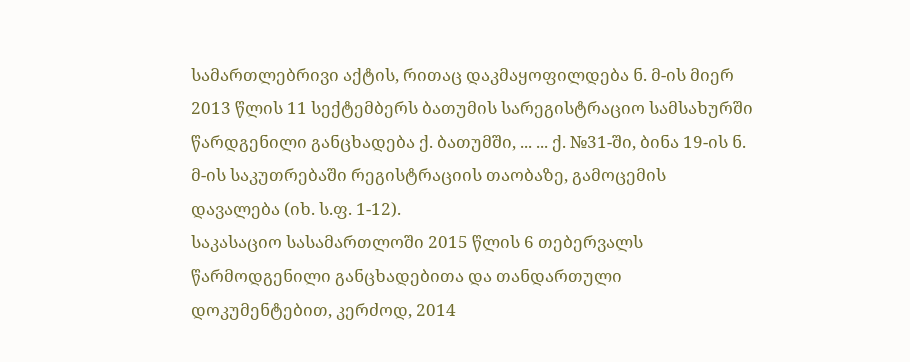სამართლებრივი აქტის, რითაც დაკმაყოფილდება ნ. მ-ის მიერ 2013 წლის 11 სექტემბერს ბათუმის სარეგისტრაციო სამსახურში წარდგენილი განცხადება ქ. ბათუმში, ... ... ქ. №31-ში, ბინა 19-ის ნ. მ-ის საკუთრებაში რეგისტრაციის თაობაზე, გამოცემის დავალება (იხ. ს.ფ. 1-12).
საკასაციო სასამართლოში 2015 წლის 6 თებერვალს წარმოდგენილი განცხადებითა და თანდართული დოკუმენტებით, კერძოდ, 2014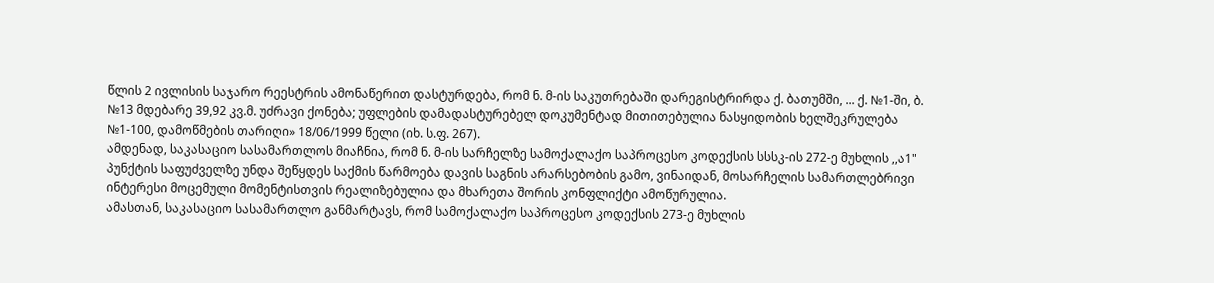წლის 2 ივლისის საჯარო რეესტრის ამონაწერით დასტურდება, რომ ნ. მ-ის საკუთრებაში დარეგისტრირდა ქ. ბათუმში, ... ქ. №1-ში, ბ. №13 მდებარე 39,92 კვ.მ. უძრავი ქონება; უფლების დამადასტურებელ დოკუმენტად მითითებულია ნასყიდობის ხელშეკრულება №1-100, დამოწმების თარიღი» 18/06/1999 წელი (იხ. ს.ფ. 267).
ამდენად, საკასაციო სასამართლოს მიაჩნია, რომ ნ. მ-ის სარჩელზე სამოქალაქო საპროცესო კოდექსის სსსკ-ის 272-ე მუხლის ,,ა1" პუნქტის საფუძველზე უნდა შეწყდეს საქმის წარმოება დავის საგნის არარსებობის გამო, ვინაიდან, მოსარჩელის სამართლებრივი ინტერესი მოცემული მომენტისთვის რეალიზებულია და მხარეთა შორის კონფლიქტი ამოწურულია.
ამასთან, საკასაციო სასამართლო განმარტავს, რომ სამოქალაქო საპროცესო კოდექსის 273-ე მუხლის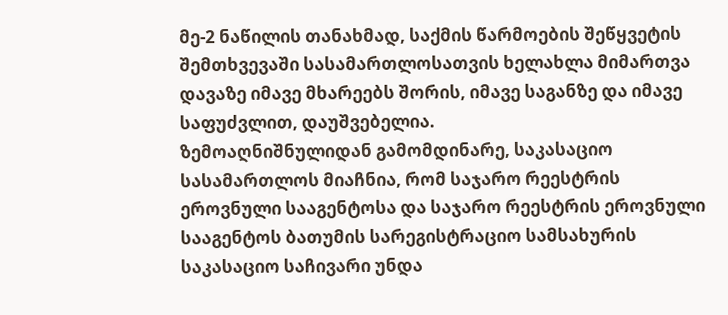მე-2 ნაწილის თანახმად, საქმის წარმოების შეწყვეტის შემთხვევაში სასამართლოსათვის ხელახლა მიმართვა დავაზე იმავე მხარეებს შორის, იმავე საგანზე და იმავე საფუძვლით, დაუშვებელია.
ზემოაღნიშნულიდან გამომდინარე, საკასაციო სასამართლოს მიაჩნია, რომ საჯარო რეესტრის ეროვნული სააგენტოსა და საჯარო რეესტრის ეროვნული სააგენტოს ბათუმის სარეგისტრაციო სამსახურის საკასაციო საჩივარი უნდა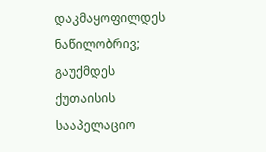დაკმაყოფილდეს ნაწილობრივ; გაუქმდეს ქუთაისის სააპელაციო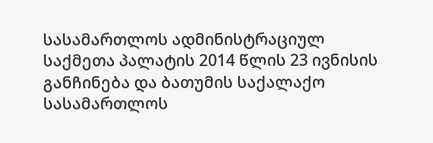სასამართლოს ადმინისტრაციულ საქმეთა პალატის 2014 წლის 23 ივნისის განჩინება და ბათუმის საქალაქო სასამართლოს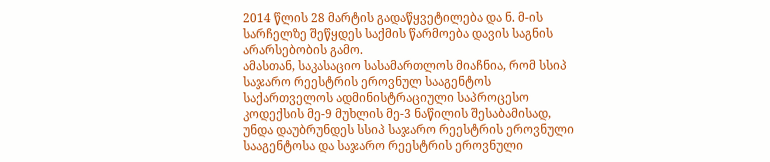2014 წლის 28 მარტის გადაწყვეტილება და ნ. მ-ის სარჩელზე შეწყდეს საქმის წარმოება დავის საგნის არარსებობის გამო.
ამასთან, საკასაციო სასამართლოს მიაჩნია, რომ სსიპ საჯარო რეესტრის ეროვნულ სააგენტოს საქართველოს ადმინისტრაციული საპროცესო კოდექსის მე-9 მუხლის მე-3 ნაწილის შესაბამისად, უნდა დაუბრუნდეს სსიპ საჯარო რეესტრის ეროვნული სააგენტოსა და საჯარო რეესტრის ეროვნული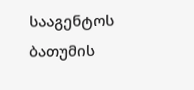სააგენტოს ბათუმის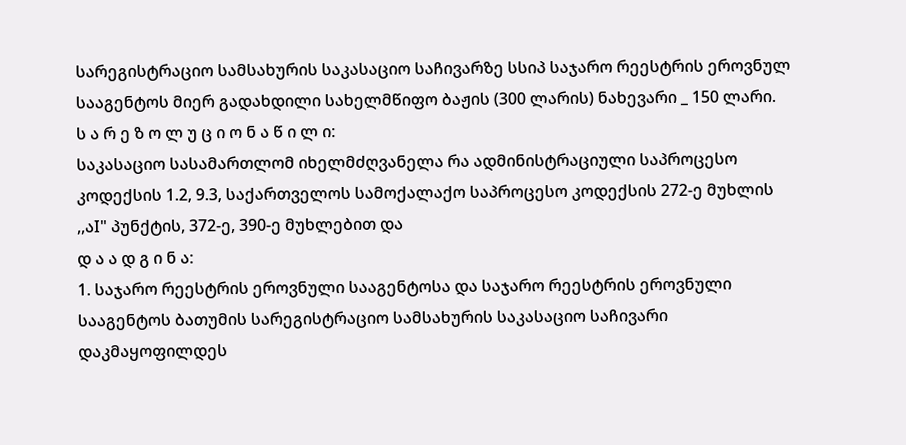სარეგისტრაციო სამსახურის საკასაციო საჩივარზე სსიპ საჯარო რეესტრის ეროვნულ სააგენტოს მიერ გადახდილი სახელმწიფო ბაჟის (300 ლარის) ნახევარი _ 150 ლარი.
ს ა რ ე ზ ო ლ უ ც ი ო ნ ა წ ი ლ ი:
საკასაციო სასამართლომ იხელმძღვანელა რა ადმინისტრაციული საპროცესო კოდექსის 1.2, 9.3, საქართველოს სამოქალაქო საპროცესო კოდექსის 272-ე მუხლის ,,აI" პუნქტის, 372-ე, 390-ე მუხლებით და
დ ა ა დ გ ი ნ ა:
1. საჯარო რეესტრის ეროვნული სააგენტოსა და საჯარო რეესტრის ეროვნული სააგენტოს ბათუმის სარეგისტრაციო სამსახურის საკასაციო საჩივარი დაკმაყოფილდეს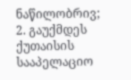ნაწილობრივ;
2. გაუქმდეს ქუთაისის სააპელაციო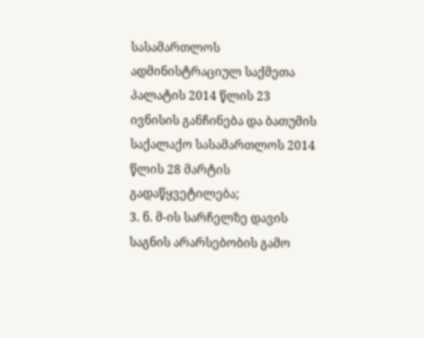სასამართლოს ადმინისტრაციულ საქმეთა პალატის 2014 წლის 23 ივნისის განჩინება და ბათუმის საქალაქო სასამართლოს 2014 წლის 28 მარტის გადაწყვეტილება;
3. ნ. მ-ის სარჩელზე დავის საგნის არარსებობის გამო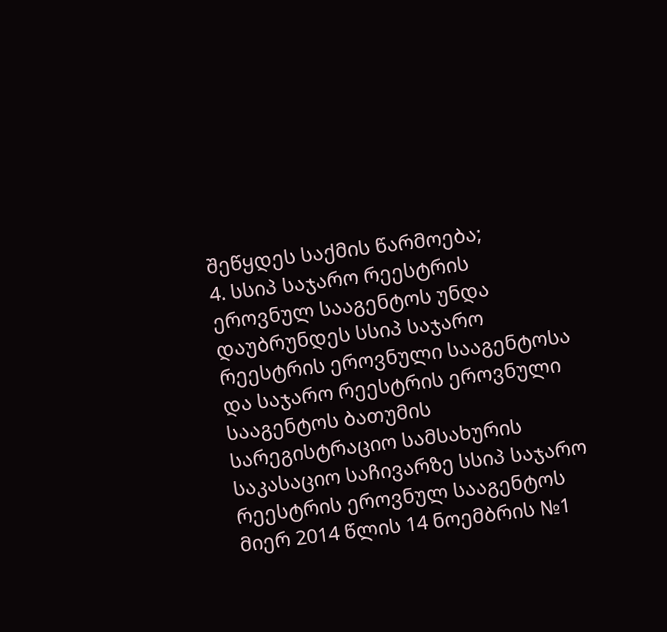შეწყდეს საქმის წარმოება;
4. სსიპ საჯარო რეესტრის ეროვნულ სააგენტოს უნდა დაუბრუნდეს სსიპ საჯარო რეესტრის ეროვნული სააგენტოსა და საჯარო რეესტრის ეროვნული სააგენტოს ბათუმის სარეგისტრაციო სამსახურის საკასაციო საჩივარზე სსიპ საჯარო რეესტრის ეროვნულ სააგენტოს მიერ 2014 წლის 14 ნოემბრის №1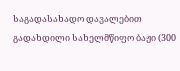საგადასახადო დავალებით გადახდილი სახელმწიფო ბაჟი (300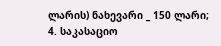ლარის) ნახევარი _ 150 ლარი;
4. საკასაციო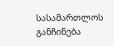სასამართლოს განჩინება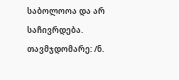საბოლოოა და არ საჩივრდება.
თავმჯდომარე: /ნ.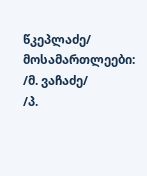წკეპლაძე/
მოსამართლეები: /მ. ვაჩაძე/
/პ.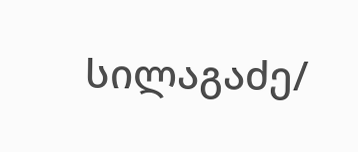სილაგაძე/